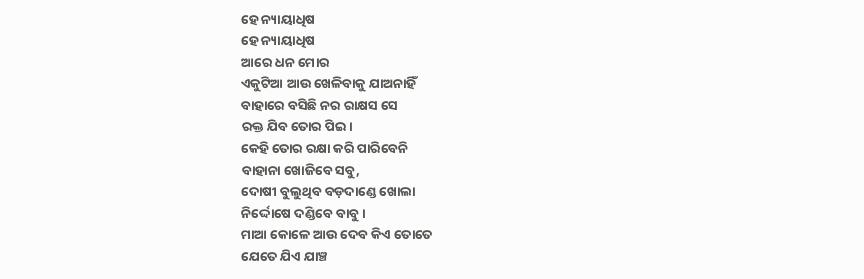ହେ ନ୍ୟାୟାଧିଷ
ହେ ନ୍ୟାୟାଧିଷ
ଆରେ ଧନ ମୋର
ଏକୁଟିଆ ଆଉ ଖେଳିବାକୁ ଯାଅନାହିଁ
ବାହାରେ ବସିଛି ନର ରାକ୍ଷସ ସେ
ରକ୍ତ ଯିବ ତୋର ପିଇ।
କେହି ତୋର ରକ୍ଷା କରି ପାରିବେନି
ବାହାନା ଖୋଜିବେ ସବୁ,
ଦୋଷୀ ବୁଲୁଥିବ ବଡ଼ଦାଣ୍ଡେ ଖୋଲା
ନିର୍ଦ୍ଦୋଷେ ଦଣ୍ଡିବେ ବାବୁ।
ମାଆ କୋଳେ ଆଉ ଦେବ କିଏ ତୋତେ
ଯେତେ ଯିଏ ଯାଞ୍ଚ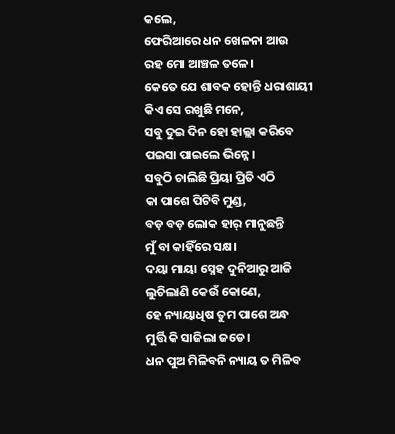କଲେ,
ଫେରିଆରେ ଧନ ଖେଳନା ଆଉ
ରହ ମୋ ଆଞ୍ଚଳ ତଳେ।
କେତେ ଯେ ଶାବକ ହୋନ୍ତି ଧରାଶାୟୀ
କିଏ ସେ ରଖୁଛି ମନେ,
ସବୁ ଦୁଇ ଦିନ ହୋ ହାଲ୍ଲା କରିବେ
ପଇସା ପାଇଲେ ଭିନ୍ନେ।
ସବୁଠି ଚାଲିଛି ପ୍ରିୟା ପ୍ରିତି ଏଠି
କା ପାଶେ ପିଟିବି ମୁଣ୍ଡ,
ବଡ଼ ବଡ଼ ଲୋକ ହାର୍ ମାନୁଛନ୍ତି
ମୁଁ ବା କାହିଁରେ ସକ୍ଷ।
ଦୟା ମାୟା ସ୍ନେହ ଦୁନିଆରୁ ଆଜି
ଲୁଚିଲାଣି କେଉଁ କୋଣେ,
ହେ ନ୍ୟାୟାଧିଷ ତୁମ ପାଶେ ଅନ୍ଧ
ମୁର୍ତ୍ତି କି ସାଜିଲା ଜଡେ।
ଧନ ପୁଅ ମିଳିବନି ନ୍ୟାୟ ତ ମିଳିବ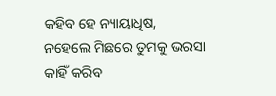କହିବ ହେ ନ୍ୟାୟାଧିଷ,
ନହେଲେ ମିଛରେ ତୁମକୁ ଭରସା
କାହିଁ କରିବ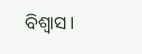ବିଶ୍ଵାସ।